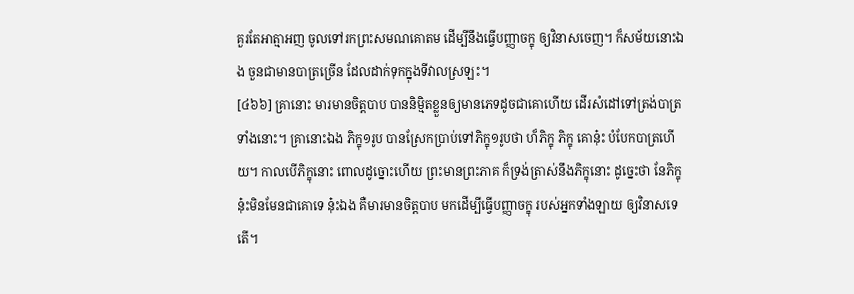គួរតែអាត្មាអញ ចូលទៅរកព្រះសមណគោតម ដើម្បីនឹងធ្វើបញ្ញាចក្ខុ ឲ្យវិនាសចេញ។ ក៏សម័យនោះឯង ចួនជាមានបាត្រច្រើន ដែលដាក់ទុកក្នុងទីវាលស្រឡះ។
[៤៦៦] គ្រានោះ មារមានចិត្តបាប បាននិម្មិតខ្លួនឲ្យមានភេទដូចជាគោហើយ ដើរសំដៅទៅត្រង់បាត្រទាំងនោះ។ គ្រានោះឯង ភិក្ខុ១រូប បានស្រែកប្រាប់ទៅភិក្ខុ១រូបថា ហ៏ភិក្ខុ ភិក្ខុ គោនុ៎ះ បំបែកបាត្រហើយ។ កាលបើភិក្ខុនោះ ពោលដូច្នោះហើយ ព្រះមានព្រះភាគ ក៏ទ្រង់ត្រាស់នឹងភិក្ខុនោះ ដូច្នេះថា នែភិក្ខុ នុ៎ះមិនមែនជាគោទេ នុ៎ះឯង គឺមារមានចិត្តបាប មកដើម្បីធ្វើបញ្ញាចក្ខុ របស់អ្នកទាំងឡាយ ឲ្យវិនាសទេតើ។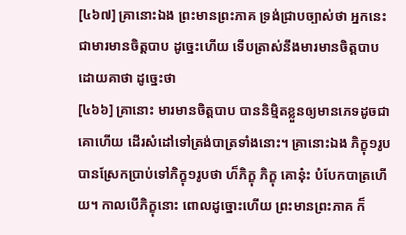[៤៦៧] គ្រានោះឯង ព្រះមានព្រះភាគ ទ្រង់ជ្រាបច្បាស់ថា អ្នកនេះជាមារមានចិត្តបាប ដូច្នេះហើយ ទើបត្រាស់នឹងមារមានចិត្តបាប ដោយគាថា ដូច្នេះថា
[៤៦៦] គ្រានោះ មារមានចិត្តបាប បាននិម្មិតខ្លួនឲ្យមានភេទដូចជាគោហើយ ដើរសំដៅទៅត្រង់បាត្រទាំងនោះ។ គ្រានោះឯង ភិក្ខុ១រូប បានស្រែកប្រាប់ទៅភិក្ខុ១រូបថា ហ៏ភិក្ខុ ភិក្ខុ គោនុ៎ះ បំបែកបាត្រហើយ។ កាលបើភិក្ខុនោះ ពោលដូច្នោះហើយ ព្រះមានព្រះភាគ ក៏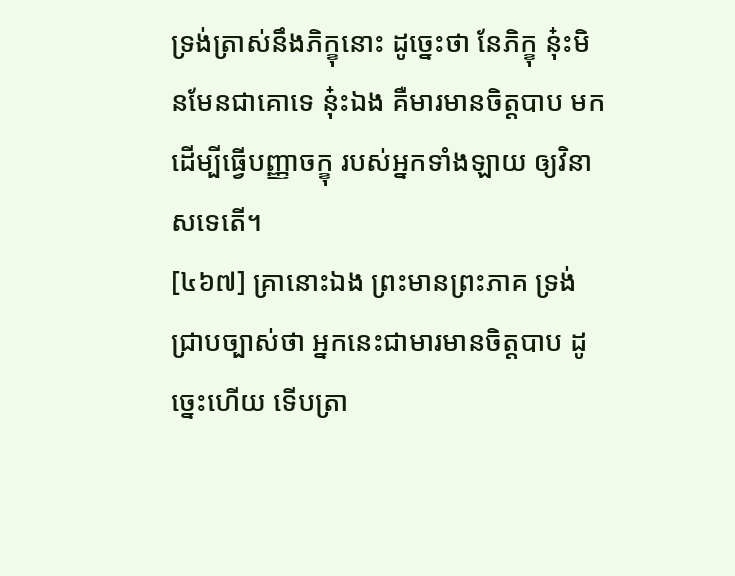ទ្រង់ត្រាស់នឹងភិក្ខុនោះ ដូច្នេះថា នែភិក្ខុ នុ៎ះមិនមែនជាគោទេ នុ៎ះឯង គឺមារមានចិត្តបាប មកដើម្បីធ្វើបញ្ញាចក្ខុ របស់អ្នកទាំងឡាយ ឲ្យវិនាសទេតើ។
[៤៦៧] គ្រានោះឯង ព្រះមានព្រះភាគ ទ្រង់ជ្រាបច្បាស់ថា អ្នកនេះជាមារមានចិត្តបាប ដូច្នេះហើយ ទើបត្រា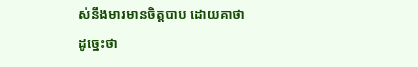ស់នឹងមារមានចិត្តបាប ដោយគាថា ដូច្នេះថា